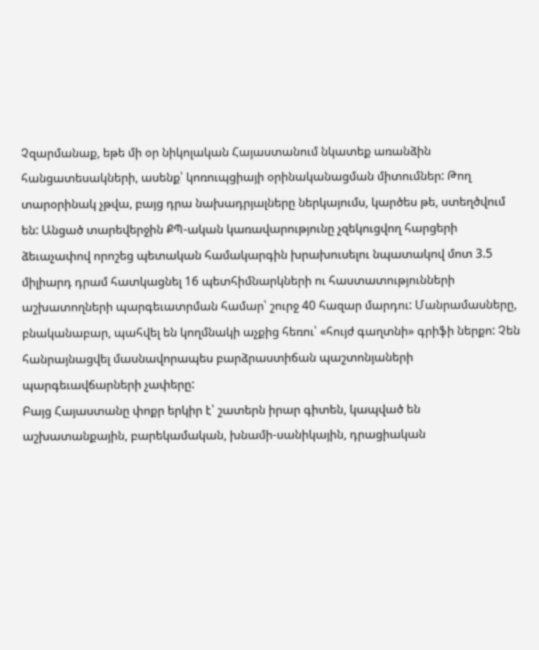Չզարմանաք, եթե մի օր նիկոլական Հայաստանում նկատեք առանձին հանցատեսակների, ասենք՝ կոռուպցիայի օրինականացման միտումներ: Թող տարօրինակ չթվա, բայց դրա նախադրյալները ներկայումս, կարծես թե, ստեղծվում են: Անցած տարեվերջին ՔՊ-ական կառավարությունը չզեկուցվող հարցերի ձեւաչափով որոշեց պետական համակարգին խրախուսելու նպատակով մոտ 3.5 միլիարդ դրամ հատկացնել 16 պետհիմնարկների ու հաստատությունների աշխատողների պարգեւատրման համար՝ շուրջ 40 հազար մարդու: Մանրամասները, բնականաբար, պահվել են կողմնակի աչքից հեռու՝ «հույժ գաղտնի» գրիֆի ներքո: Չեն հանրայնացվել մասնավորապես բարձրաստիճան պաշտոնյաների պարգեւավճարների չափերը:
Բայց Հայաստանը փոքր երկիր է՝ շատերն իրար գիտեն, կապված են աշխատանքային, բարեկամական, խնամի-սանիկային, դրացիական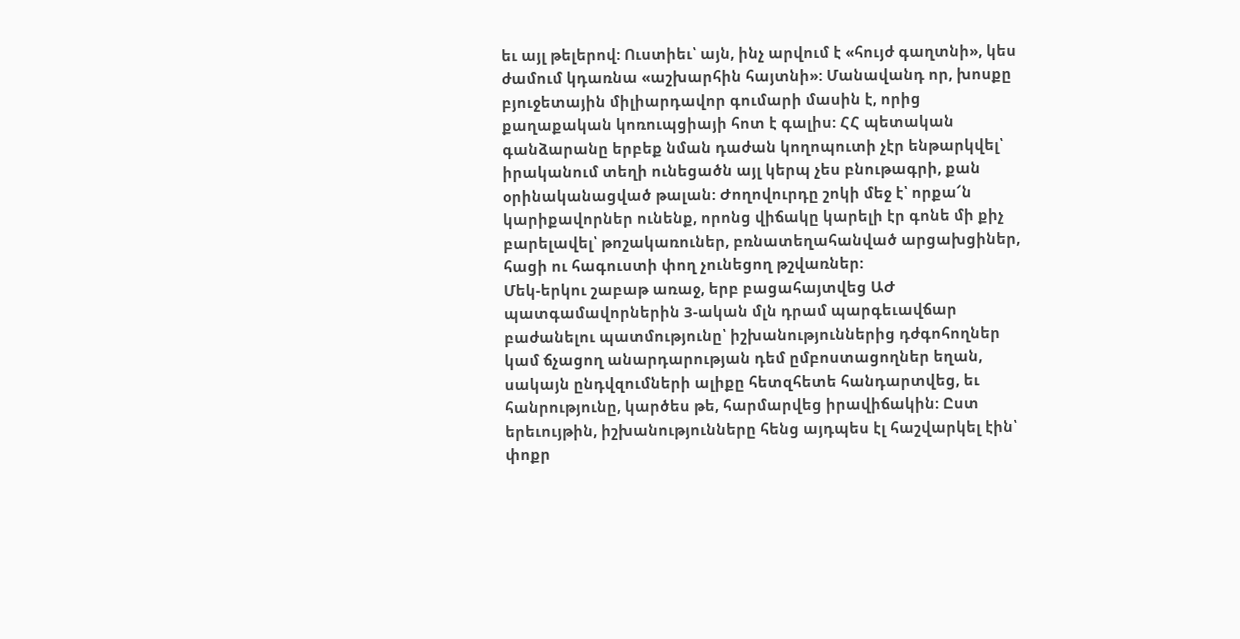եւ այլ թելերով: Ուստիեւ՝ այն, ինչ արվում է «հույժ գաղտնի», կես ժամում կդառնա «աշխարհին հայտնի»: Մանավանդ որ, խոսքը բյուջետային միլիարդավոր գումարի մասին է, որից քաղաքական կոռուպցիայի հոտ է գալիս: ՀՀ պետական գանձարանը երբեք նման դաժան կողոպուտի չէր ենթարկվել՝ իրականում տեղի ունեցածն այլ կերպ չես բնութագրի, քան օրինականացված թալան: Ժողովուրդը շոկի մեջ է՝ որքա՜ն կարիքավորներ ունենք, որոնց վիճակը կարելի էր գոնե մի քիչ բարելավել՝ թոշակառուներ, բռնատեղահանված արցախցիներ, հացի ու հագուստի փող չունեցող թշվառներ:
Մեկ-երկու շաբաթ առաջ, երբ բացահայտվեց ԱԺ պատգամավորներին 3-ական մլն դրամ պարգեւավճար բաժանելու պատմությունը՝ իշխանություններից դժգոհողներ կամ ճչացող անարդարության դեմ ըմբոստացողներ եղան, սակայն ընդվզումների ալիքը հետզհետե հանդարտվեց, եւ հանրությունը, կարծես թե, հարմարվեց իրավիճակին: Ըստ երեւույթին, իշխանությունները հենց այդպես էլ հաշվարկել էին՝ փոքր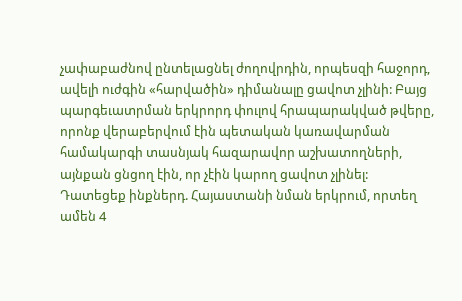չափաբաժնով ընտելացնել ժողովրդին, որպեսզի հաջորդ, ավելի ուժգին «հարվածին» դիմանալը ցավոտ չլինի: Բայց պարգեւատրման երկրորդ փուլով հրապարակված թվերը, որոնք վերաբերվում էին պետական կառավարման համակարգի տասնյակ հազարավոր աշխատողների, այնքան ցնցող էին, որ չէին կարող ցավոտ չլինել:
Դատեցեք ինքներդ. Հայաստանի նման երկրում, որտեղ ամեն 4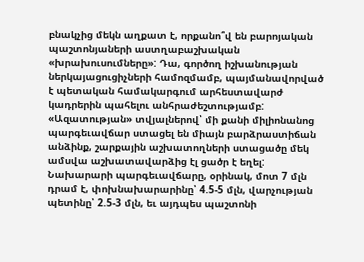բնակչից մեկն աղքատ է, որքանո՞վ են բարոյական պաշտոնյաների աստղաբաշխական «խրախուսումները»: Դա, գործող իշխանության ներկայացուցիչների համոզմամբ, պայմանավորված է պետական համակարգում արհեստավարժ կադրերին պահելու անհրաժեշտությամբ: «Ազատության» տվյալներով՝ մի քանի միլիոնանոց պարգեւավճար ստացել են միայն բարձրաստիճան անձինք, շարքային աշխատողների ստացածը մեկ ամսվա աշխատավարձից էլ ցածր է եղել: Նախարարի պարգեւավճարը, օրինակ, մոտ 7 մլն դրամ է, փոխնախարարինը՝ 4.5-5 մլն, վարչության պետինը՝ 2.5-3 մլն, եւ այդպես պաշտոնի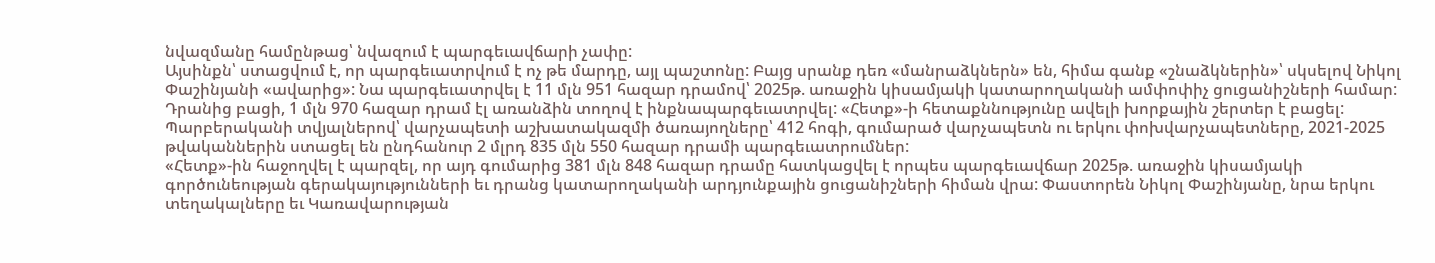նվազմանը համընթաց՝ նվազում է պարգեւավճարի չափը:
Այսինքն՝ ստացվում է, որ պարգեւատրվում է ոչ թե մարդը, այլ պաշտոնը: Բայց սրանք դեռ «մանրաձկներն» են, հիմա գանք «շնաձկներին»՝ սկսելով Նիկոլ Փաշինյանի «ավարից»: Նա պարգեւատրվել է 11 մլն 951 հազար դրամով՝ 2025թ. առաջին կիսամյակի կատարողականի ամփոփիչ ցուցանիշների համար: Դրանից բացի, 1 մլն 970 հազար դրամ էլ առանձին տողով է ինքնապարգեւատրվել: «Հետք»-ի հետաքննությունը ավելի խորքային շերտեր է բացել: Պարբերականի տվյալներով՝ վարչապետի աշխատակազմի ծառայողները՝ 412 հոգի, գումարած վարչապետն ու երկու փոխվարչապետները, 2021-2025 թվականներին ստացել են ընդհանուր 2 մլրդ 835 մլն 550 հազար դրամի պարգեւատրումներ:
«Հետք»-ին հաջողվել է պարզել, որ այդ գումարից 381 մլն 848 հազար դրամը հատկացվել է որպես պարգեւավճար 2025թ. առաջին կիսամյակի գործունեության գերակայությունների եւ դրանց կատարողականի արդյունքային ցուցանիշների հիման վրա: Փաստորեն Նիկոլ Փաշինյանը, նրա երկու տեղակալները եւ Կառավարության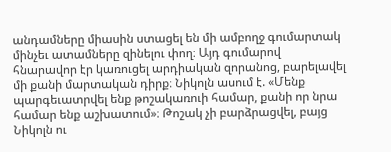անդամները միասին ստացել են մի ամբողջ գումարտակ մինչեւ ատամները զինելու փող։ Այդ գումարով հնարավոր էր կառուցել արդիական զորանոց, բարելավել մի քանի մարտական դիրք։ Նիկոլն ասում է. «Մենք պարգեւատրվել ենք թոշակառուի համար, քանի որ նրա համար ենք աշխատում»։ Թոշակ չի բարձրացվել, բայց Նիկոլն ու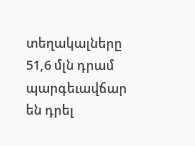տեղակալները 51,6 մլն դրամ պարգեւավճար են դրել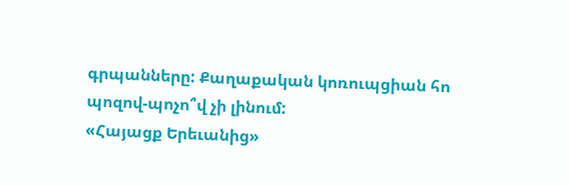գրպանները: Քաղաքական կոռուպցիան հո պոզով-պոչո՞վ չի լինում:
«Հայացք Երեւանից»